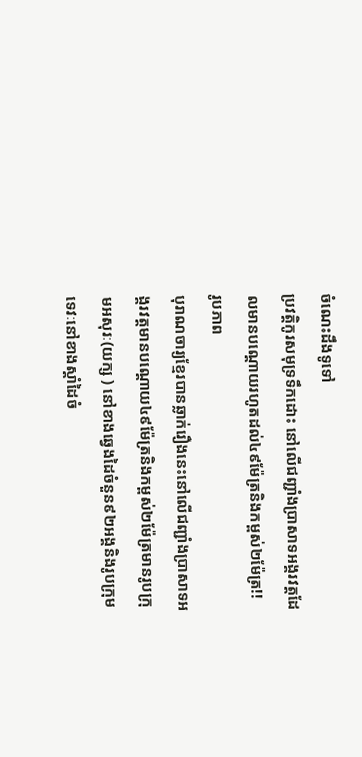ចំណេះដឹងទូទៅ
ប្រវត្តិកូរសមុទ្រទឹកដោះ នៅលើជញ្ជាំងប្រាសាទអង្គរវត្តដែលមានបណ្តោយរហូតដល់៤៩ម៉ែត្រនិងកម្ពស់២ម៉ែត្រ!!
រូបភាព
បុរាណចារ្យខ្មែរបានឆ្លាក់រឿងនេះនៅលើជញ្ជាំងប្រាសាទអង្គរវត្តមានបណ្តោយ៤៩ម៉ែត្រនិងកម្ពស់២ម៉ែត្រមានរូបក្រុមអសុរៈ(យក្ស ) នៅខាងឆ្វេងដៃចំនួន៩២អង្គនិងរូបក្រុមទេវៈនៅខាងស្តាំដៃចំ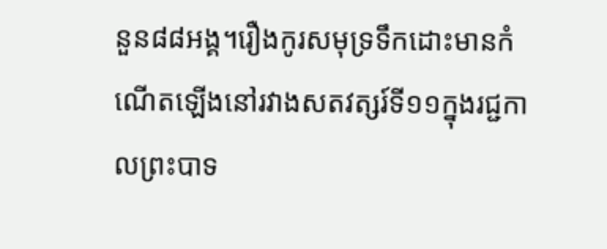នួន៨៨អង្គ។រឿងកូរសមុទ្រទឹកដោះមានកំណើតឡើងនៅរវាងសតវត្សរ៍ទី១១ក្នុងរជ្ជកាលព្រះបាទ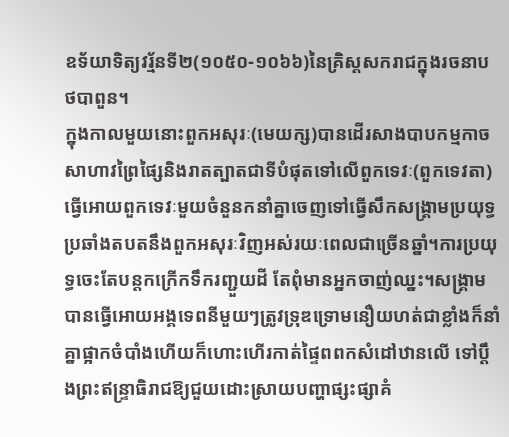ឧទ័យាទិត្យវរ្ម័នទី២(១០៥០-១០៦៦)នៃគ្រិស្តសករាជក្នុងរចនាបថបាពួន។
ក្នុងកាលមួយនោះពួកអសុរៈ(មេយក្ស)បានដើរសាងបាបកម្មកាចសាហាវព្រៃផ្សៃនិងរាតត្បាតជាទីបំផុតទៅលើពួកទេវៈ(ពួកទេវតា)ធ្វើអោយពួកទេវៈមួយចំនួនកនាំគ្នាចេញទៅធ្វើសឹកសង្គ្រាមប្រយុទ្ធប្រឆាំងតបតនឹងពួកអសុរៈវិញអស់រយៈពេលជាច្រើនឆ្នាំ។ការប្រយុទ្ធចេះតែបន្តកក្រើកទឹករញ្ជួយដី តែពុំមានអ្នកចាញ់ឈ្នះ។សង្គ្រាមបានធ្វើអោយអង្គទេពនីមួយៗត្រូវទ្រុឌទ្រោមនឿយហត់ជាខ្លាំងក៏នាំគ្នាផ្អាកចំបាំងហើយក៏ហោះហើរកាត់ផ្ទៃពពកសំដៅឋានលើ ទៅប្តឹងព្រះឥន្ទ្រាធិរាជឱ្យជួយដោះស្រាយបញ្ហាផ្សះផ្សាគំ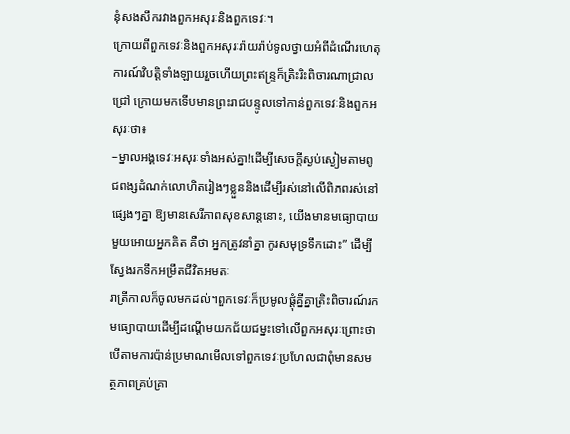នុំសងសឹករវាងពួកអសុរៈនិងពួកទេវៈ។
ក្រោយពីពួកទេវៈនិងពួកអសុរៈរ៉ាយរ៉ាប់ទូលថ្វាយអំពីដំណើរហេតុការណ៍វិបត្តិទាំងឡាយរួចហើយព្រះឥន្ទ្រក៏ត្រិះរិះពិចារណាជ្រាលជ្រៅ ក្រោយមកទើបមានព្រះរាជបន្ទូលទៅកាន់ពួកទេវៈនិងពួកអសុរៈថា៖
–ម្នាលអង្គទេវៈអសុរៈទាំងអស់គ្នា!ដើម្បីសេចក្តីស្ងប់ស្ងៀមតាមពូជពង្សដំណក់លោហិតរៀងៗខ្លួននិងដើម្បីរស់នៅលើពិភពរស់នៅផ្សេងៗគ្នា ឱ្យមានសេរីភាពសុខសាន្តនោះ, យើងមានមធ្យោបាយមួយអោយអ្នកគិត គឺថា អ្នកត្រូវនាំគ្នា កូរសមុទ្រទឹកដោះ” ដើម្បីស្វែងរកទឹកអម្រឹតជីវិតអមតៈ
រាត្រីកាលក៏ចូលមកដល់។ពួកទេវៈក៏ប្រមូលផ្តុំគ្នីគ្នាត្រិះពិចារណ៍រកមធ្យោបាយដើម្បីដណ្តើមយកជ័យជម្នះទៅលើពួកអសុរៈព្រោះថា បើតាមការប៉ាន់ប្រមាណមើលទៅពួកទេវៈប្រហែលជាពុំមានសមត្ថភាពគ្រប់គ្រា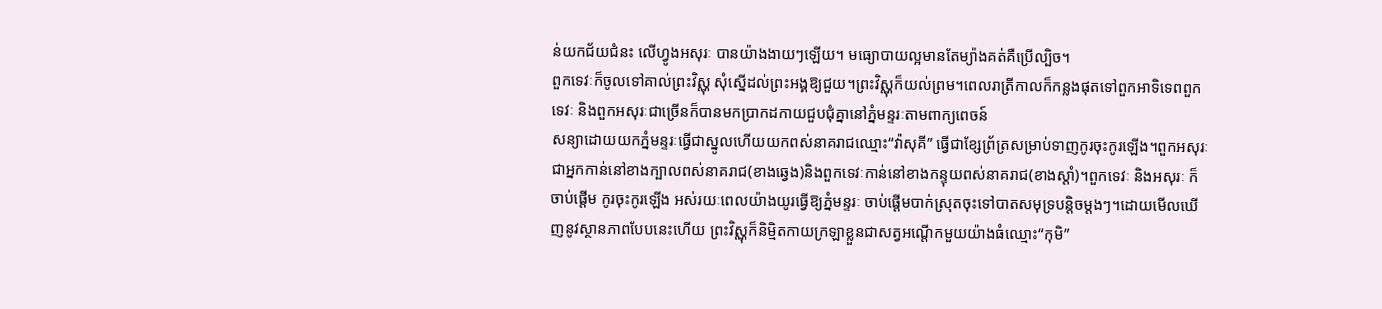ន់យកជ័យជំនះ លើហ្វូងអសុរៈ បានយ៉ាងងាយៗឡើយ។ មធ្យោបាយល្អមានតែម្យ៉ាងគត់គឺប្រើល្បិច។
ពួកទេវៈក៏ចូលទៅគាល់ព្រះវិស្ណុ សុំស្នើដល់ព្រះអង្គឱ្យជួយ។ព្រះវិស្ណុក៏យល់ព្រម។ពេលរាត្រីកាលក៏កន្លងផុតទៅពួកអាទិទេពពួកទេវៈ និងពួកអសុរៈជាច្រើនក៏បានមកប្រាកដកាយជួបជុំគ្នានៅភ្នំមន្ទរៈតាមពាក្យពេចន៍
សន្យាដោយយកភ្នំមន្ទរៈធ្វើជាស្នូលហើយយកពស់នាគរាជឈ្មោះ“វ៉ាសុគី” ធ្វើជាខ្សែព្រ័ត្រសម្រាប់ទាញកូរចុះកូរឡើង។ពួកអសុរៈជាអ្នកកាន់នៅខាងក្បាលពស់នាគរាជ(ខាងឆ្វេង)និងពួកទេវៈកាន់នៅខាងកន្ទុយពស់នាគរាជ(ខាងស្តាំ)។ពួកទេវៈ និងអសុរៈ ក៏ចាប់ផ្តើម កូរចុះកូរឡើង អស់រយៈពេលយ៉ាងយូរធ្វើឱ្យភ្នំមន្ទរៈ ចាប់ផ្តើមបាក់ស្រុតចុះទៅបាតសមុទ្របន្តិចម្តងៗ។ដោយមើលឃើញនូវស្ថានភាពបែបនេះហើយ ព្រះវិស្ណុក៏និម្មិតកាយក្រឡាខ្លួនជាសត្វអណ្តើកមួយយ៉ាងធំឈ្មោះ“កុមិ”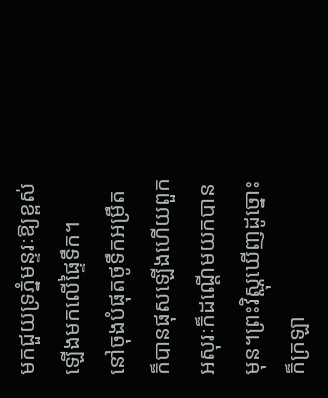មកជួយទ្រភ្នំមន្ទរៈឱ្យខ្ពស់ឡើងមកលើផ្ទៃទឹក។
នៅចុងបំផុតថូទឹកអម្រឹតក៏បានផុសឡើងហើយពួកអសុរៈក៏ដណ្តើមយកបានមុន។ព្រះវិស្ណុឃើញដូច្នោះក៏ក្រឡា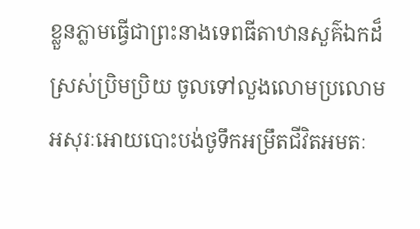ខ្លួនភ្លាមធ្វើជាព្រះនាងទេពធីតាឋានសួគ៌ឯកដ៏ស្រស់ប្រិមប្រិយ ចូលទៅលួងលោមប្រលោម អសុរៈអោយបោះបង់ថូទឹកអម្រឹតជីវិតអមតៈ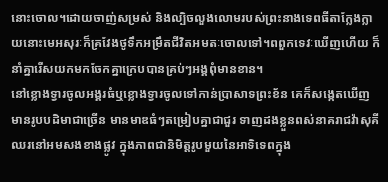នោះចោល។ដោយចាញ់សម្រស់ និងល្បិចលួងលោមរបស់ព្រះនាងទេពធីតាក្លែងក្លាយនោះមេអសុរៈក៏គ្រវែងថូទឹកអម្រឹតជីវិតអមតៈចោលទៅ។ពពួកទេវៈឃើញហើយ ក៏នាំគ្នារើសយកមកចែកគ្នាក្រេបបានគ្រប់ៗអង្គពុំមានខាន។
នៅខ្លោងទ្វារចូលអង្គរធំឬខ្លោងទ្វារចូលទៅកាន់ប្រាសាទព្រះខ័ន គេក៏សង្កេតឃើញមានរូបបដិមាជាច្រើន មានមាឌធំៗតម្រៀបគ្នាជាជួរ ទាញដងខ្លួនពស់នាគរាជវ៉ាសុគីឈរនៅអមសងខាងផ្លូវ ក្នុងភាពជានិមិត្តរូបមួយនៃអាទិទេពក្នុង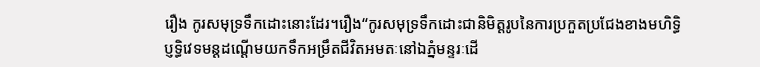រឿង កូរសមុទ្រទឹកដោះនោះដែរ។រឿង“កូរសមុទ្រទឹកដោះជានិមិត្តរូបនៃការប្រកួតប្រជែងខាងមហិទ្ធិប្ញទ្ធិវេទមន្តដណ្តើមយកទឹកអម្រឹតជីវិតអមតៈនៅឯភ្នំមន្ទរៈដើ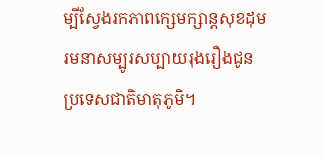ម្បីស្វែងរកភាពក្សេមក្សាន្តសុខដុមរមនាសម្បូរសប្បាយរុងរឿងជូនប្រទេសជាតិមាតុភូមិ។